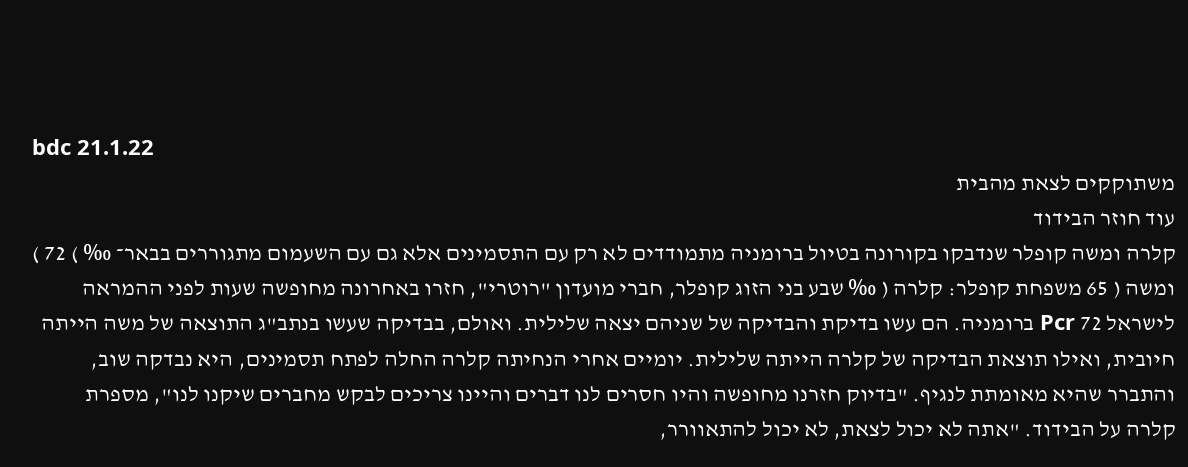bdc 21.1.22
משתוקקים לצאת מהבית
עוד חוזר הבידוד
קלרה ומשה קופלר שנדבקו בקורונה בטיול ברומניה מתמודדים לא רק עם התסמינים אלא גם עם השעמום מתגוררים בבאר־ ‰ ) 72 ) ומשה ( 65 משפחת קופלר: קלרה ( ‰ שבע בני הזוג קופלר, חברי מועדון "רוטרי", חזרו באחרונה מחופשה שעות לפני ההמראה לישראל 72 Pcr ברומניה. הם עשו בדיקת והבדיקה של שניהם יצאה שלילית. ואולם, בבדיקה שעשו בנתב"ג התוצאה של משה הייתה חיובית, ואילו תוצאת הבדיקה של קלרה הייתה שלילית. יומיים אחרי הנחיתה קלרה החלה לפתח תסמינים, היא נבדקה שוב, והתברר שהיא מאומתת לנגיף. "בדיוק חזרנו מחופשה והיו חסרים לנו דברים והיינו צריכים לבקש מחברים שיקנו לנו", מספרת קלרה על הבידוד. "אתה לא יכול לצאת, לא יכול להתאוורר,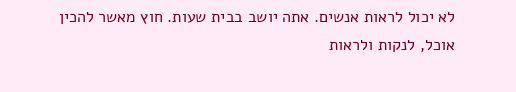לא יכול לראות אנשים. אתה יושב בבית שעות. חוץ מאשר להכין אוכל, לנקות ולראות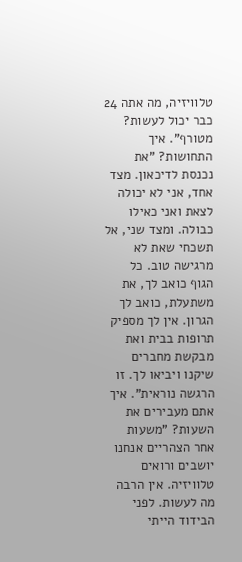טלוויזיה, מה אתה 24 כבר יכול לעשות? מטורף". איך התחושות? "את נכנסת לדיכאון. מצד אחד, אני לא יכולה לצאת ואני כאילו כבולה. ומצד שני, אל תשכחי שאת לא מרגישה טוב. כל הגוף כואב לך, את משתעלת, כואב לך הגרון. אין לך מספיק תרופות בבית ואת מבקשת מחברים שיקנו ויביאו לך. זו הרגשה נוראית". איך אתם מעבירים את השעות? "משעות אחר הצהריים אנחנו יושבים ורואים טלוויזיה. אין הרבה מה לעשות. לפני הבידוד הייתי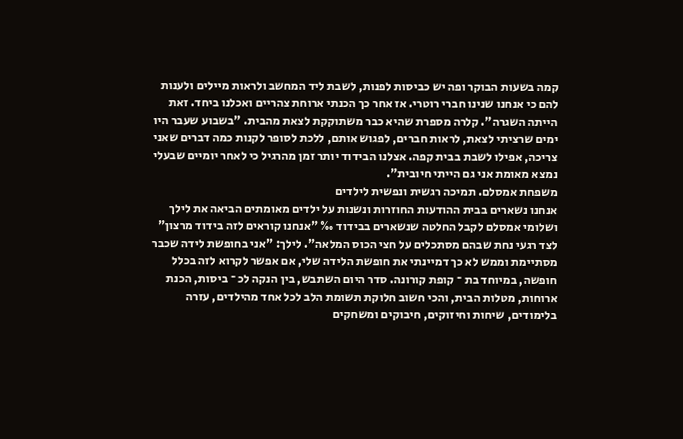קמה בשעות הבוקר ופה יש כביסות לפנות, לשבת ליד המחשב ולראות מיילים ולענות להם כי אנחנו שנינו חברי רוטרי. אז אחר כך הכנתי ארוחת צהריים ואכלנו ביחד. זאת הייתה השגרה". קלרה מספרת שהיא כבר משתוקקת לצאת מהבית. "בשבוע שעבר היו ימים שרציתי לצאת, לראות חברים, לפגוש אותם, ללכת לסופר לקנות כמה דברים שאני צריכה, אפילו לשבת בבית קפה. אצלנו הבידוד יותר זמן מהרגיל כי לאחר יומיים שבעלי נמצא מאומת אני גם הייתי חיובית".
משפחת אמסלם. תמיכה רגשית ונפשית לילדים
אנחנו נשארים בבית ההודעות החוזרות ונשנות על ילדים מאומתים הביאה את לילך ושלומי אמסלם לקבל החלטה שנשארים בבידוד ‰ "אנחנו קוראים לזה בידוד מרצון"
לצד רגעי נחת שבהם מסתכלים על חצי הכוס המלאה". לילך: "אני בחופשת לידה שכבר מסתיימת וממש לא כך דמיינתי את חופשת הלידה שלי, אם אפשר לקרוא לזה בכלל חופשה, במיוחד בת ־ קופת קורונה. סדר היום השתבש, בין הנקה לכ ־ ביסות, הכנת ארוחות, מטלות הבית, והכי חשוב חלוקת תשומת הלב לכל אחד מהילדים, עזרה בלימודים, שיחות וחיזוקים, חיבוקים ומשחקים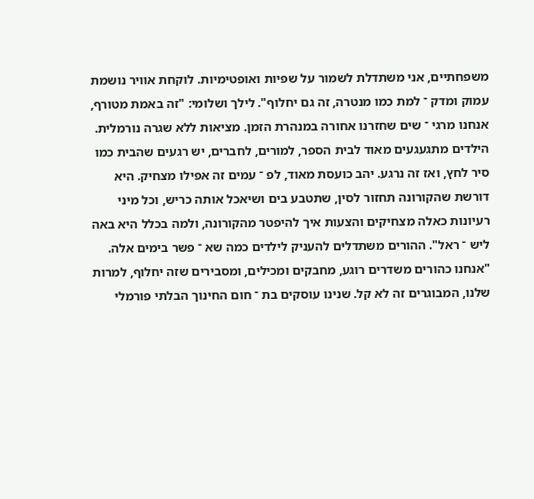משפחתיים, אני משתדלת לשמור על שפיות ואופטימיות. לוקחת אוויר נושמת עמוק ומדק ־ למת כמו מנטרה, זה גם יחלוף". לילך ושלומי: "זה באמת מטורף, אנחנו מרגי ־ שים שחזרנו אחורה במנהרת הזמן. מציאות ללא שגרה נורמלית. הילדים מתגעגעים מאוד לבית הספר, למורים, לחברים, יש רגעים שהבית כמו סיר לחץ, ואז זה נרגע. יהב כועסת מאוד, לפ ־ עמים זה אפילו מצחיק. היא דורשת שהקורונה תחזור לסין, שתטבע בים ושיאכל אותה כריש, וכל מיני רעיונות כאלה מצחיקים והצעות איך להיפטר מהקורונה, ולמה בכלל היא באה ליש ־ ראל". ההורים משתדלים להעניק לילדים כמה שא ־ פשר בימים אלה. "אנחנו כהורים משדרים רוגע, מחבקים ומכילים, ומסבירים שזה יחלוף, למרות שלנו, המבוגרים זה לא קל. שנינו עוסקים בת ־ חום החינוך הבלתי פורמלי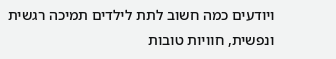ויודעים כמה חשוב לתת לילדים תמיכה רגשית ונפשית, חוויות טובות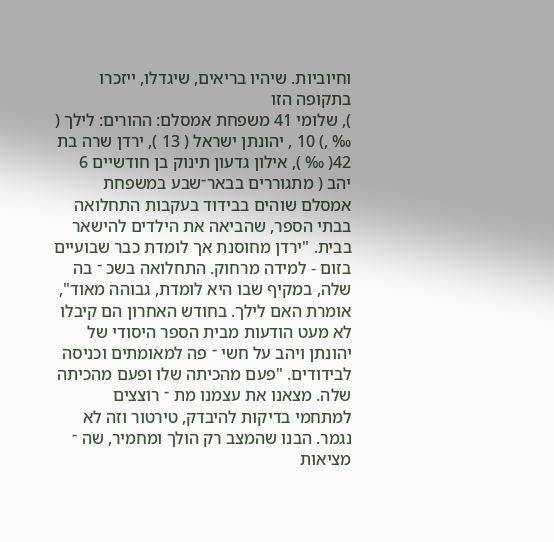וחיוביות. שיהיו בריאים, שיגדלו, ייזכרו בתקופה הזו
), שלומי 41 משפחת אמסלם: ההורים: לילך ( ‰ ,) 10 , יהונתן ישראל ( 13 ), ירדן שרה בת 42( ‰ ), אילון גדעון תינוק בן חודשיים 6 יהב ( מתגוררים בבאר־שבע במשפחת אמסלם שוהים בבידוד בעקבות התחלואה בבתי הספר, שהביאה את הילדים להישאר בבית. "ירדן מחוסנת אך לומדת כבר שבועיים בזום - למידה מרחוק. התחלואה בשכ ־ בה שלה, במקיף שבו היא לומדת, גבוהה מאוד", אומרת האם לילך. בחודש האחרון הם קיבלו לא מעט הודעות מבית הספר היסודי של יהונתן ויהב על חשי ־ פה למאומתים וכניסה לבידודים. "פעם מהכיתה שלו ופעם מהכיתה שלה. מצאנו את עצמנו מת ־ רוצצים למתחמי בדיקות להיבדק, טירטור וזה לא נגמר. הבנו שהמצב רק הולך ומחמיר, שה ־ מציאות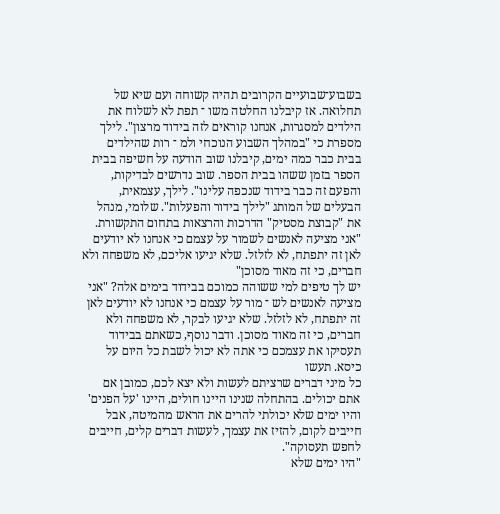בשבוע־שבועיים הקרובים תהיה קשוחה ועם שיא של תחלואה. אז קיבלנו החלטה משו ־ תפת לא לשלוח את הילדים למסגרות, אנחנו קוראים לזה בידוד מרצון". לילך מספרת כי "במהלך השבוע הנוכחי ולמ ־ רות שהילדים בבית כבר כמה ימים, קיבלנו שוב הודעה על חשיפה בבית הספר בזמן ששהו בבית הספר. שוב נדרשים לבדיקות, והפעם זה כבר בידוד שנכפה עלינו". לילך, עצמאית, הבעלים של המותג "לילך בידור והפעלות". שלומי, מנהל את "קבוצת מסטיק" הדרכות והרצאות בתחום התקשורת.
"אני מציעה לאנשים לשמור על עצמם כי אנחנו לא יודעים לאן זה יתפתח, לא לזלזל. שלא יגיעו אליכם, לא משפחה ולא חברים, כי זה מאוד מסוכן"
יש לך טיפים למי ששוהה כמוכם בבידוד בימים אלה? "אני מציעה לאנשים לש ־ מור על עצמם כי אנחנו לא יודעים לאן זה יתפתח, לא לזלזל. שלא יגיעו לבקר, לא משפחה ולא חברים, כי זה מאוד מסוכן. ודבר נוסף, כשאתם בבידוד תעסיקו את עצמכם כי אתה לא יכול לשבת כל היום על כיסא. תעשו
כל מיני דברים שרציתם לעשות ולא יצא לכם, כמובן אם אתם יכולים. בהתחלה שנינו היינו חולים, היינו 'על הפנים' והיו ימים שלא יכולתי להרים את הראש מהמיטה, אבל חייבים לקום, להזיז את עצמך, לעשות דברים קלים, חייבים לחפש תעסוקה".
"היו ימים שלא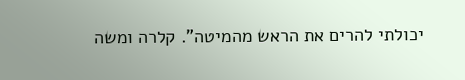יכולתי להרים את הראש מהמיטה". קלרה ומשה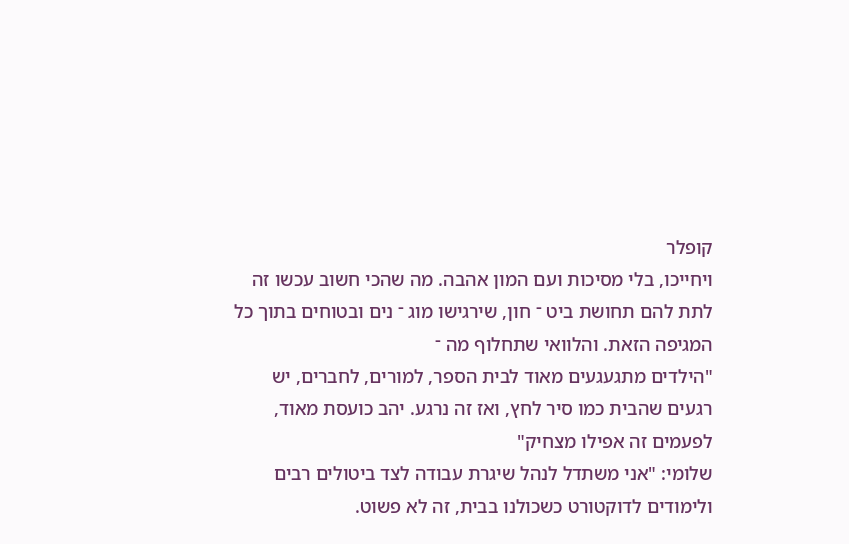קופלר
ויחייכו, בלי מסיכות ועם המון אהבה. מה שהכי חשוב עכשו זה לתת להם תחושת ביט ־ חון, שירגישו מוג ־ נים ובטוחים בתוך כל המגיפה הזאת. והלוואי שתחלוף מה ־
"הילדים מתגעגעים מאוד לבית הספר, למורים, לחברים, יש רגעים שהבית כמו סיר לחץ, ואז זה נרגע. יהב כועסת מאוד, לפעמים זה אפילו מצחיק"
שלומי: "אני משתדל לנהל שיגרת עבודה לצד ביטולים רבים ולימודים לדוקטורט כשכולנו בבית, זה לא פשוט.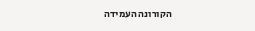הקורונה העמידה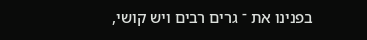בפנינו את ־ גרים רבים ויש קושי,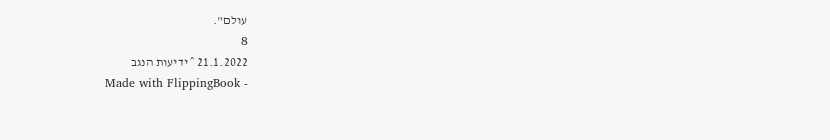עולם".
8
21.1.2022 ˆ ידיעות הנגב
Made with FlippingBook -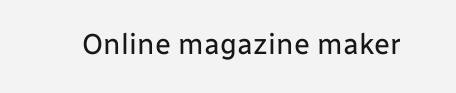Online magazine maker